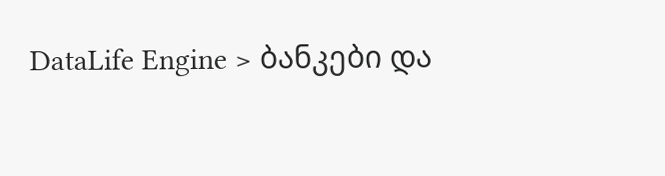DataLife Engine > ბანკები და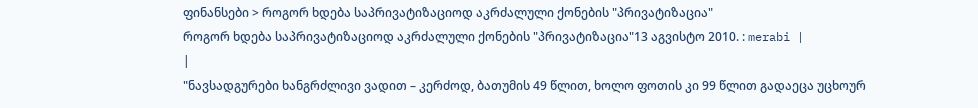ფინანსები > როგორ ხდება საპრივატიზაციოდ აკრძალული ქონების "პრივატიზაცია"
როგორ ხდება საპრივატიზაციოდ აკრძალული ქონების "პრივატიზაცია"13 აგვისტო 2010. : merabi |
|
"ნავსადგურები ხანგრძლივი ვადით – კერძოდ, ბათუმის 49 წლით, ხოლო ფოთის კი 99 წლით გადაეცა უცხოურ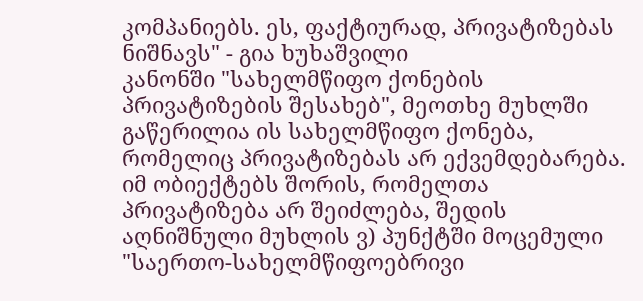კომპანიებს. ეს, ფაქტიურად, პრივატიზებას ნიშნავს" - გია ხუხაშვილი
კანონში "სახელმწიფო ქონების პრივატიზების შესახებ", მეოთხე მუხლში გაწერილია ის სახელმწიფო ქონება, რომელიც პრივატიზებას არ ექვემდებარება. იმ ობიექტებს შორის, რომელთა პრივატიზება არ შეიძლება, შედის აღნიშნული მუხლის ვ) პუნქტში მოცემული "საერთო-სახელმწიფოებრივი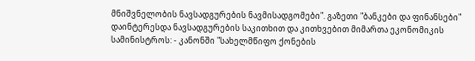მნიშვნელობის ნავსადგურების ნავმისადგომები". გაზეთი "ბანკები და ფინანსები" დაინტერესდა ნავსადგურების საკითხით და კითხვებით მიმართა ეკონომიკის სამინისტროს: - კანონში "სახელმწიფო ქონების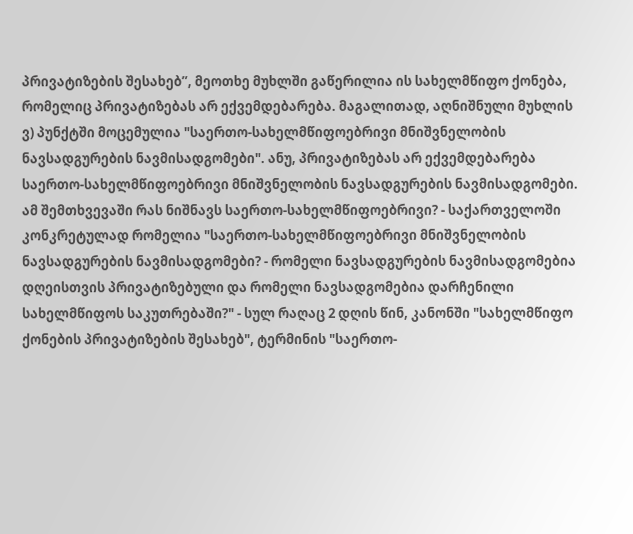პრივატიზების შესახებ”, მეოთხე მუხლში გაწერილია ის სახელმწიფო ქონება, რომელიც პრივატიზებას არ ექვემდებარება. მაგალითად, აღნიშნული მუხლის ვ) პუნქტში მოცემულია "საერთო-სახელმწიფოებრივი მნიშვნელობის ნავსადგურების ნავმისადგომები". ანუ, პრივატიზებას არ ექვემდებარება საერთო-სახელმწიფოებრივი მნიშვნელობის ნავსადგურების ნავმისადგომები. ამ შემთხვევაში რას ნიშნავს საერთო-სახელმწიფოებრივი? - საქართველოში კონკრეტულად რომელია "საერთო-სახელმწიფოებრივი მნიშვნელობის ნავსადგურების ნავმისადგომები? - რომელი ნავსადგურების ნავმისადგომებია დღეისთვის პრივატიზებული და რომელი ნავსადგომებია დარჩენილი სახელმწიფოს საკუთრებაში?" - სულ რაღაც 2 დღის წინ, კანონში "სახელმწიფო ქონების პრივატიზების შესახებ", ტერმინის "საერთო-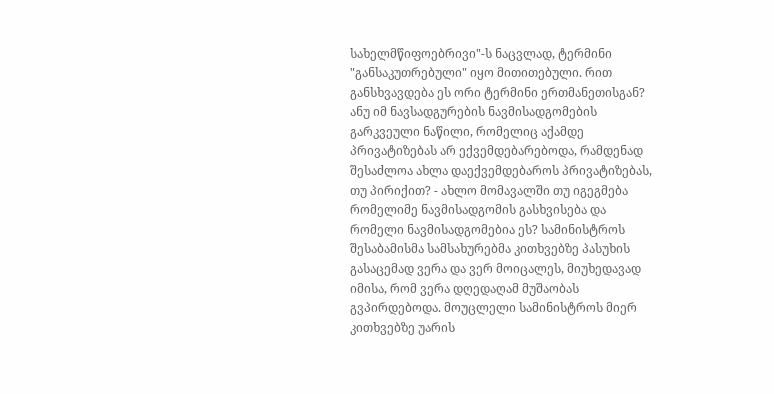სახელმწიფოებრივი"-ს ნაცვლად, ტერმინი "განსაკუთრებული" იყო მითითებული. რით განსხვავდება ეს ორი ტერმინი ერთმანეთისგან? ანუ იმ ნავსადგურების ნავმისადგომების გარკვეული ნაწილი, რომელიც აქამდე პრივატიზებას არ ექვემდებარებოდა, რამდენად შესაძლოა ახლა დაექვემდებაროს პრივატიზებას, თუ პირიქით? - ახლო მომავალში თუ იგეგმება რომელიმე ნავმისადგომის გასხვისება და რომელი ნავმისადგომებია ეს? სამინისტროს შესაბამისმა სამსახურებმა კითხვებზე პასუხის გასაცემად ვერა და ვერ მოიცალეს, მიუხედავად იმისა, რომ ვერა დღედაღამ მუშაობას გვპირდებოდა. მოუცლელი სამინისტროს მიერ კითხვებზე უარის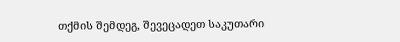თქმის შემდეგ, შევეცადეთ საკუთარი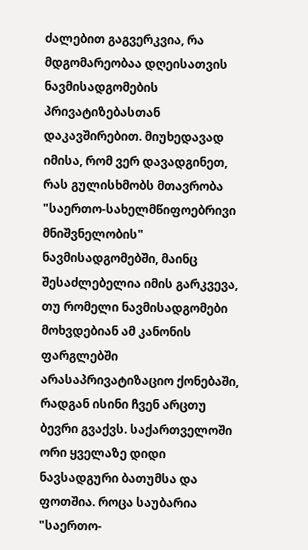ძალებით გაგვერკვია, რა მდგომარეობაა დღეისათვის ნავმისადგომების პრივატიზებასთან დაკავშირებით. მიუხედავად იმისა, რომ ვერ დავადგინეთ, რას გულისხმობს მთავრობა "საერთო-სახელმწიფოებრივი მნიშვნელობის" ნავმისადგომებში, მაინც შესაძლებელია იმის გარკვევა, თუ რომელი ნავმისადგომები მოხვდებიან ამ კანონის ფარგლებში არასაპრივატიზაციო ქონებაში, რადგან ისინი ჩვენ არცთუ ბევრი გვაქვს. საქართველოში ორი ყველაზე დიდი ნავსადგური ბათუმსა და ფოთშია. როცა საუბარია "საერთო-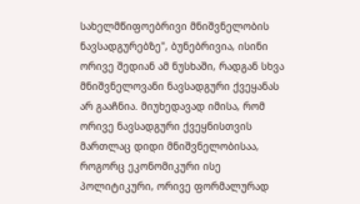სახელმწიფოებრივი მნიშვნელობის ნავსადგურებზე", ბუნებრივია, ისინი ორივე შედიან ამ ნუსხაში, რადგან სხვა მნიშვნელოვანი ნავსადგური ქვეყანას არ გააჩნია. მიუხედავად იმისა, რომ ორივე ნავსადგური ქვეყნისთვის მართლაც დიდი მნიშვნელობისაა, როგორც ეკონომიკური ისე პოლიტიკური, ორივე ფორმალურად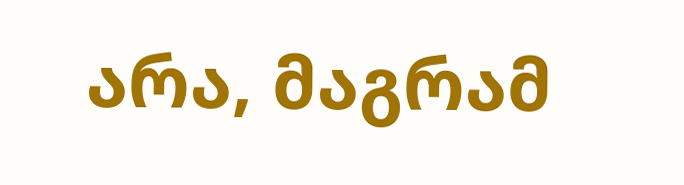არა, მაგრამ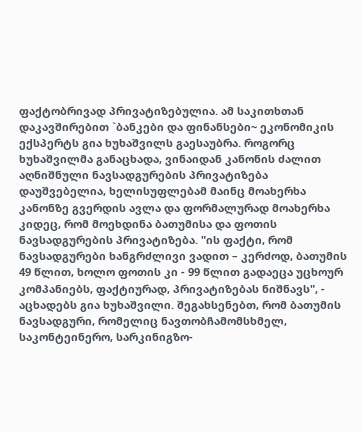ფაქტობრივად პრივატიზებულია. ამ საკითხთან დაკავშირებით `ბანკები და ფინანსები~ ეკონომიკის ექსპერტს გია ხუხაშვილს გაესაუბრა. როგორც ხუხაშვილმა განაცხადა, ვინაიდან კანონის ძალით აღნიშნული ნავსადგურების პრივატიზება დაუშვებელია, ხელისუფლებამ მაინც მოახერხა კანონზე გვერდის ავლა და ფორმალურად მოახერხა კიდეც, რომ მოეხდინა ბათუმისა და ფოთის ნავსადგურების პრივატიზება. "ის ფაქტი, რომ ნავსადგურები ხანგრძლივი ვადით – კერძოდ, ბათუმის 49 წლით, ხოლო ფოთის კი - 99 წლით გადაეცა უცხოურ კომპანიებს, ფაქტიურად, პრივატიზებას ნიშნავს", - აცხადებს გია ხუხაშვილი. შეგახსენებთ, რომ ბათუმის ნავსადგური, რომელიც ნავთობჩამომსხმელ, საკონტეინერო, სარკინიგზო-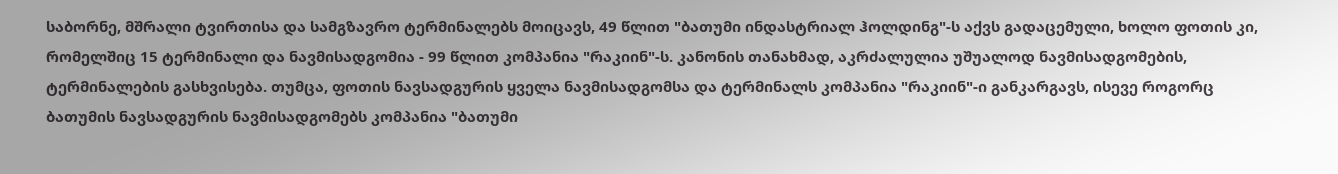საბორნე, მშრალი ტვირთისა და სამგზავრო ტერმინალებს მოიცავს, 49 წლით "ბათუმი ინდასტრიალ ჰოლდინგ"-ს აქვს გადაცემული, ხოლო ფოთის კი, რომელშიც 15 ტერმინალი და ნავმისადგომია - 99 წლით კომპანია "რაკიინ"-ს. კანონის თანახმად, აკრძალულია უშუალოდ ნავმისადგომების, ტერმინალების გასხვისება. თუმცა, ფოთის ნავსადგურის ყველა ნავმისადგომსა და ტერმინალს კომპანია "რაკიინ"-ი განკარგავს, ისევე როგორც ბათუმის ნავსადგურის ნავმისადგომებს კომპანია "ბათუმი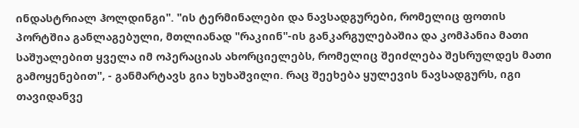ინდასტრიალ ჰოლდინგი". "ის ტერმინალები და ნავსადგურები, რომელიც ფოთის პორტშია განლაგებული, მთლიანად "რაკიინ"-ის განკარგულებაშია და კომპანია მათი საშუალებით ყველა იმ ოპერაციას ახორციელებს, რომელიც შეიძლება შესრულდეს მათი გამოყენებით", - განმარტავს გია ხუხაშვილი. რაც შეეხება ყულევის ნავსადგურს, იგი თავიდანვე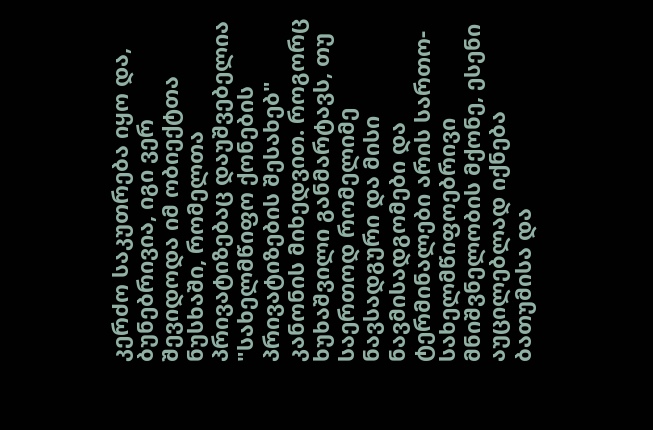კერძო საკუთრება იყო და, ბუნებრივია, იგი ვერ შევიდოდა იმ ობიექტთა ნუსხაში, რომელთა პრივატიზებაც დაუშვებელია "სახელმწიფო ქონების პრივატიზების შესახებ" კანონის მიხედვით. როგორც ხუხაშვილი განმარტავს, თუ საერთოდ რომელიმე ნავსადგური და მისი ნავმისადგომები და ტერმინალები არის სართო-სახელმწიფოებრივი მნიშვნელობის მქონე, ესენი აუცილებლად იქნება ბათუმისა და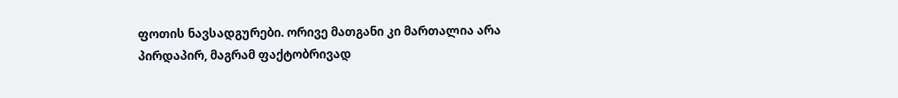ფოთის ნავსადგურები. ორივე მათგანი კი მართალია არა პირდაპირ, მაგრამ ფაქტობრივად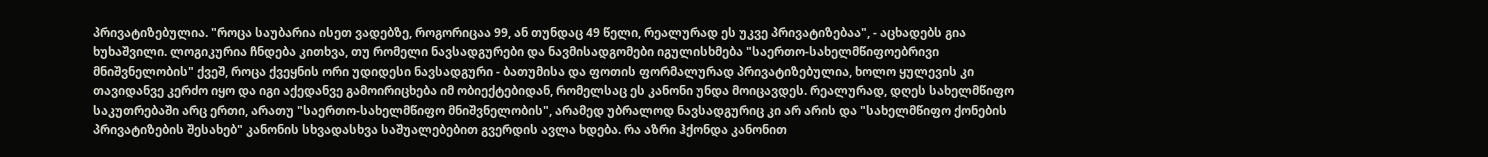პრივატიზებულია. "როცა საუბარია ისეთ ვადებზე, როგორიცაა 99, ან თუნდაც 49 წელი, რეალურად ეს უკვე პრივატიზებაა", - აცხადებს გია ხუხაშვილი. ლოგიკურია ჩნდება კითხვა, თუ რომელი ნავსადგურები და ნავმისადგომები იგულისხმება "საერთო-სახელმწიფოებრივი მნიშვნელობის" ქვეშ, როცა ქვეყნის ორი უდიდესი ნავსადგური - ბათუმისა და ფოთის ფორმალურად პრივატიზებულია, ხოლო ყულევის კი თავიდანვე კერძო იყო და იგი აქედანვე გამოირიცხება იმ ობიექტებიდან, რომელსაც ეს კანონი უნდა მოიცავდეს. რეალურად, დღეს სახელმწიფო საკუთრებაში არც ერთი, არათუ "საერთო-სახელმწიფო მნიშვნელობის", არამედ უბრალოდ ნავსადგურიც კი არ არის და "სახელმწიფო ქონების პრივატიზების შესახებ" კანონის სხვადასხვა საშუალებებით გვერდის ავლა ხდება. რა აზრი ჰქონდა კანონით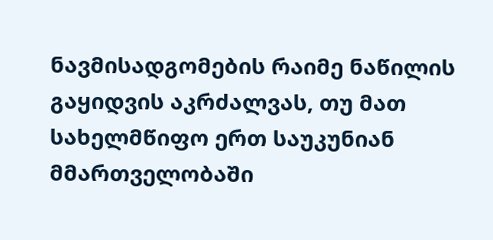ნავმისადგომების რაიმე ნაწილის გაყიდვის აკრძალვას, თუ მათ სახელმწიფო ერთ საუკუნიან მმართველობაში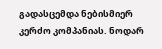გადასცემდა ნებისმიერ კერძო კომპანიას. ნოდარ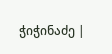ჭიჭინაძე |